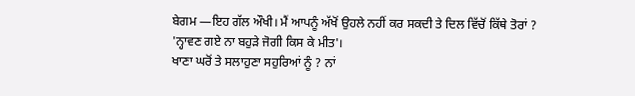ਬੇਗਮ —ਇਹ ਗੱਲ ਔਖੀ। ਮੈਂ ਆਪਨੂੰ ਅੱਖੋਂ ਉਹਲੇ ਨਹੀਂ ਕਰ ਸਕਦੀ ਤੇ ਦਿਲ ਵਿੱਚੋਂ ਕਿੱਥੇ ਤੋਰਾਂ ? 'ਨ੍ਹਾਵਣ ਗਏ ਨਾ ਬਹੁੜੇ ਜੋਗੀ ਕਿਸ ਕੇ ਮੀਤ'।
ਖਾਣਾ ਘਰੋਂ ਤੇ ਸਲਾਹੁਣਾ ਸਹੁਰਿਆਂ ਨੂੰ ? ਨਾਂ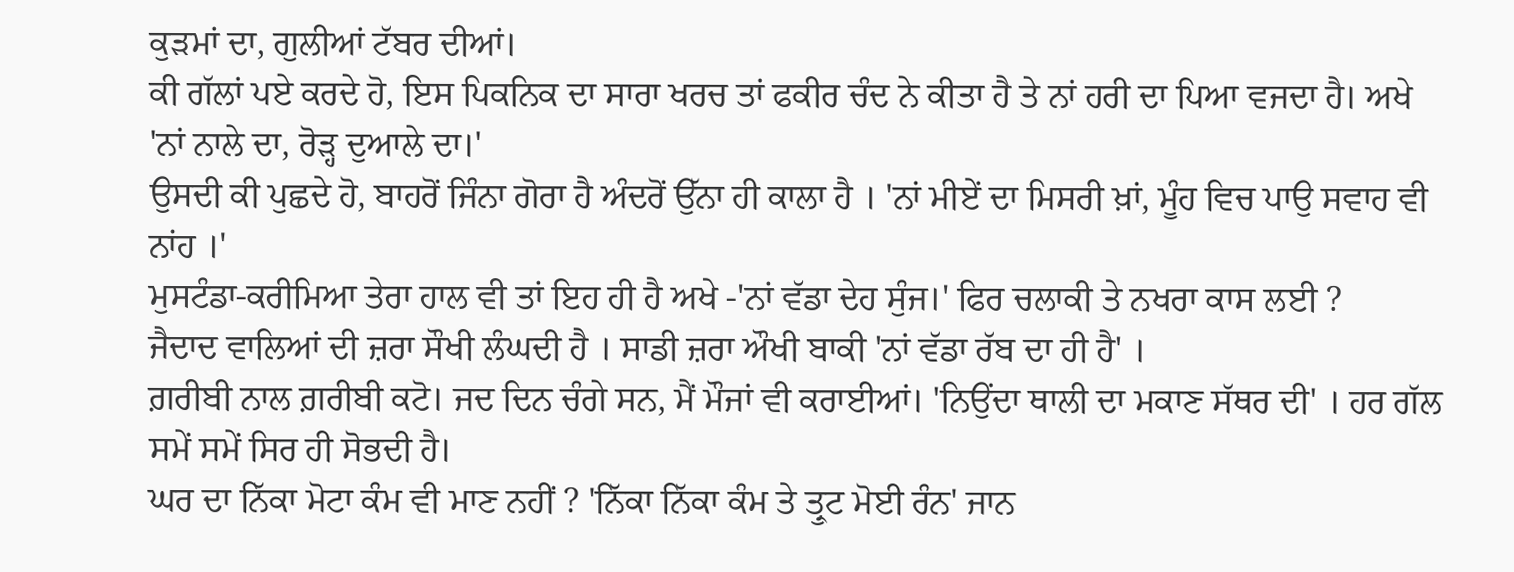ਕੁੜਮਾਂ ਦਾ, ਗੁਲੀਆਂ ਟੱਬਰ ਦੀਆਂ।
ਕੀ ਗੱਲਾਂ ਪਏ ਕਰਦੇ ਹੋ, ਇਸ ਪਿਕਨਿਕ ਦਾ ਸਾਰਾ ਖਰਚ ਤਾਂ ਫਕੀਰ ਚੰਦ ਨੇ ਕੀਤਾ ਹੈ ਤੇ ਨਾਂ ਹਰੀ ਦਾ ਪਿਆ ਵਜਦਾ ਹੈ। ਅਖੇ 'ਨਾਂ ਨਾਲੇ ਦਾ, ਰੋੜ੍ਹ ਦੁਆਲੇ ਦਾ।'
ਉਸਦੀ ਕੀ ਪੁਛਦੇ ਹੋ, ਬਾਹਰੋਂ ਜਿੰਨਾ ਗੋਰਾ ਹੈ ਅੰਦਰੋਂ ਉੱਨਾ ਹੀ ਕਾਲਾ ਹੈ । 'ਨਾਂ ਮੀਏਂ ਦਾ ਮਿਸਰੀ ਖ਼ਾਂ, ਮੂੰਹ ਵਿਚ ਪਾਉ ਸਵਾਹ ਵੀ ਨਾਂਹ ।'
ਮੁਸਟੰਡਾ-ਕਰੀਮਿਆ ਤੇਰਾ ਹਾਲ ਵੀ ਤਾਂ ਇਹ ਹੀ ਹੈ ਅਖੇ -'ਨਾਂ ਵੱਡਾ ਦੇਹ ਸੁੰਜ।' ਫਿਰ ਚਲਾਕੀ ਤੇ ਨਖਰਾ ਕਾਸ ਲਈ ?
ਜੈਦਾਦ ਵਾਲਿਆਂ ਦੀ ਜ਼ਰਾ ਸੌਖੀ ਲੰਘਦੀ ਹੈ । ਸਾਡੀ ਜ਼ਰਾ ਔਖੀ ਬਾਕੀ 'ਨਾਂ ਵੱਡਾ ਰੱਬ ਦਾ ਹੀ ਹੈ' ।
ਗ਼ਰੀਬੀ ਨਾਲ ਗ਼ਰੀਬੀ ਕਟੋ। ਜਦ ਦਿਨ ਚੰਗੇ ਸਨ, ਮੈਂ ਮੌਜਾਂ ਵੀ ਕਰਾਈਆਂ। 'ਨਿਉਂਦਾ ਥਾਲੀ ਦਾ ਮਕਾਣ ਸੱਥਰ ਦੀ' । ਹਰ ਗੱਲ ਸਮੇਂ ਸਮੇਂ ਸਿਰ ਹੀ ਸੋਭਦੀ ਹੈ।
ਘਰ ਦਾ ਨਿੱਕਾ ਮੋਟਾ ਕੰਮ ਵੀ ਮਾਣ ਨਹੀਂ ? 'ਨਿੱਕਾ ਨਿੱਕਾ ਕੰਮ ਤੇ ਤ੍ਰੁਟ ਮੋਈ ਰੰਨ' ਜਾਨ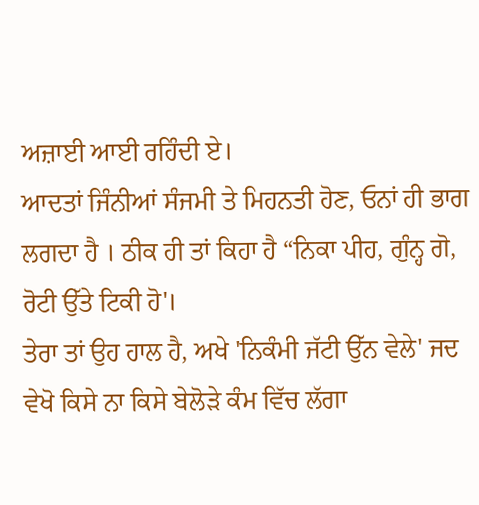ਅਜ਼ਾਈ ਆਈ ਰਹਿੰਦੀ ਏ।
ਆਦਤਾਂ ਜਿੰਨੀਆਂ ਸੰਜਮੀ ਤੇ ਮਿਹਨਤੀ ਹੋਣ, ਓਨਾਂ ਹੀ ਭਾਗ ਲਗਦਾ ਹੈ । ਠੀਕ ਹੀ ਤਾਂ ਕਿਹਾ ਹੈ “ਨਿਕਾ ਪੀਹ, ਗੁੰਨ੍ਹ ਗੋ, ਰੋਟੀ ਉੱਤੇ ਟਿਕੀ ਹੋ'।
ਤੇਰਾ ਤਾਂ ਉਹ ਹਾਲ ਹੈ, ਅਖੇ 'ਨਿਕੰਮੀ ਜੱਟੀ ਉੱਨ ਵੇਲੇ' ਜਦ ਵੇਖੋ ਕਿਸੇ ਨਾ ਕਿਸੇ ਬੇਲੋੜੇ ਕੰਮ ਵਿੱਚ ਲੱਗਾ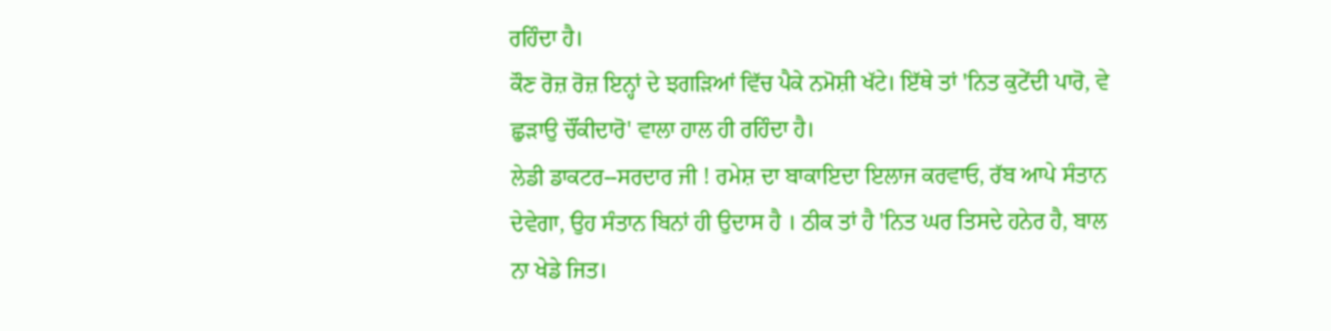ਰਹਿੰਦਾ ਹੈ।
ਕੌਣ ਰੋਜ਼ ਰੋਜ਼ ਇਨ੍ਹਾਂ ਦੇ ਝਗੜਿਆਂ ਵਿੱਚ ਪੈਕੇ ਨਮੋਸ਼ੀ ਖੱਟੇ। ਇੱਥੇ ਤਾਂ 'ਨਿਤ ਕੁਟੇਂਦੀ ਪਾਰੋ, ਵੇ ਛੁੜਾਉ ਚੌਂਕੀਦਾਰੋ' ਵਾਲਾ ਹਾਲ ਹੀ ਰਹਿੰਦਾ ਹੈ।
ਲੇਡੀ ਡਾਕਟਰ--ਸਰਦਾਰ ਜੀ ! ਰਮੇਸ਼ ਦਾ ਬਾਕਾਇਦਾ ਇਲਾਜ ਕਰਵਾਓ, ਰੱਬ ਆਪੇ ਸੰਤਾਨ ਦੇਵੇਗਾ, ਉਹ ਸੰਤਾਨ ਬਿਨਾਂ ਹੀ ਉਦਾਸ ਹੈ । ਠੀਕ ਤਾਂ ਹੈ 'ਨਿਤ ਘਰ ਤਿਸਦੇ ਹਨੇਰ ਹੈ, ਬਾਲ ਨਾ ਖੇਡੇ ਜਿਤ।